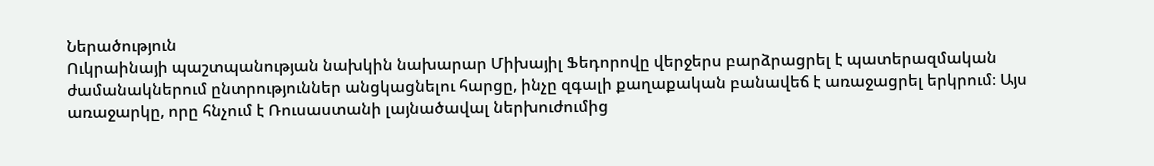Ներածություն
Ուկրաինայի պաշտպանության նախկին նախարար Միխայիլ Ֆեդորովը վերջերս բարձրացրել է պատերազմական ժամանակներում ընտրություններ անցկացնելու հարցը, ինչը զգալի քաղաքական բանավեճ է առաջացրել երկրում։ Այս առաջարկը, որը հնչում է Ռուսաստանի լայնածավալ ներխուժումից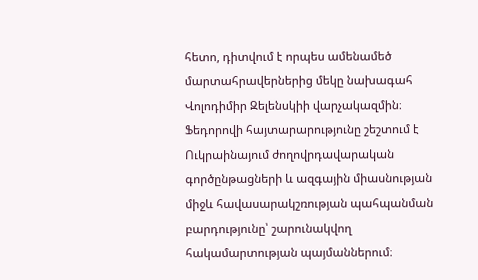հետո, դիտվում է որպես ամենամեծ մարտահրավերներից մեկը նախագահ Վոլոդիմիր Զելենսկիի վարչակազմին։ Ֆեդորովի հայտարարությունը շեշտում է Ուկրաինայում ժողովրդավարական գործընթացների և ազգային միասնության միջև հավասարակշռության պահպանման բարդությունը՝ շարունակվող հակամարտության պայմաններում։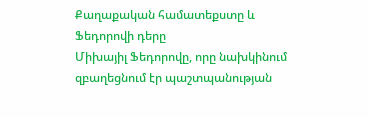Քաղաքական համատեքստը և Ֆեդորովի դերը
Միխայիլ Ֆեդորովը, որը նախկինում զբաղեցնում էր պաշտպանության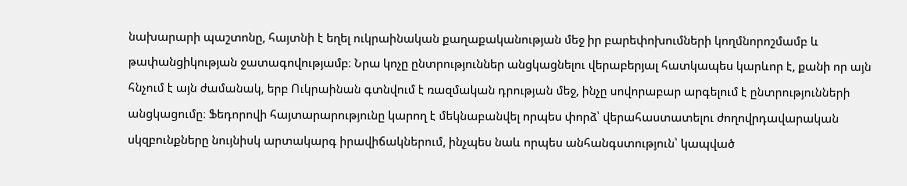նախարարի պաշտոնը, հայտնի է եղել ուկրաինական քաղաքականության մեջ իր բարեփոխումների կողմնորոշմամբ և թափանցիկության ջատագովությամբ։ Նրա կոչը ընտրություններ անցկացնելու վերաբերյալ հատկապես կարևոր է, քանի որ այն հնչում է այն ժամանակ, երբ Ուկրաինան գտնվում է ռազմական դրության մեջ, ինչը սովորաբար արգելում է ընտրությունների անցկացումը։ Ֆեդորովի հայտարարությունը կարող է մեկնաբանվել որպես փորձ՝ վերահաստատելու ժողովրդավարական սկզբունքները նույնիսկ արտակարգ իրավիճակներում, ինչպես նաև որպես անհանգստություն՝ կապված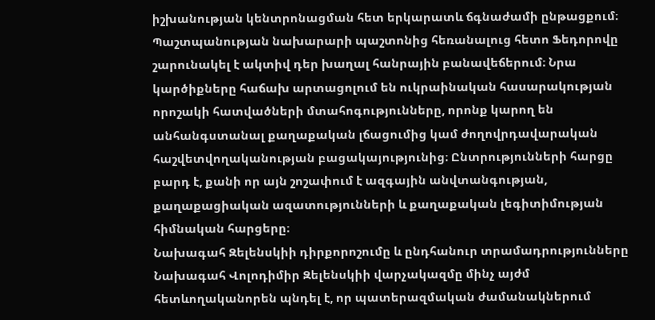իշխանության կենտրոնացման հետ երկարատև ճգնաժամի ընթացքում։
Պաշտպանության նախարարի պաշտոնից հեռանալուց հետո Ֆեդորովը շարունակել է ակտիվ դեր խաղալ հանրային բանավեճերում։ Նրա կարծիքները հաճախ արտացոլում են ուկրաինական հասարակության որոշակի հատվածների մտահոգությունները, որոնք կարող են անհանգստանալ քաղաքական լճացումից կամ ժողովրդավարական հաշվետվողականության բացակայությունից։ Ընտրությունների հարցը բարդ է, քանի որ այն շոշափում է ազգային անվտանգության, քաղաքացիական ազատությունների և քաղաքական լեգիտիմության հիմնական հարցերը։
Նախագահ Զելենսկիի դիրքորոշումը և ընդհանուր տրամադրությունները
Նախագահ Վոլոդիմիր Զելենսկիի վարչակազմը մինչ այժմ հետևողականորեն պնդել է, որ պատերազմական ժամանակներում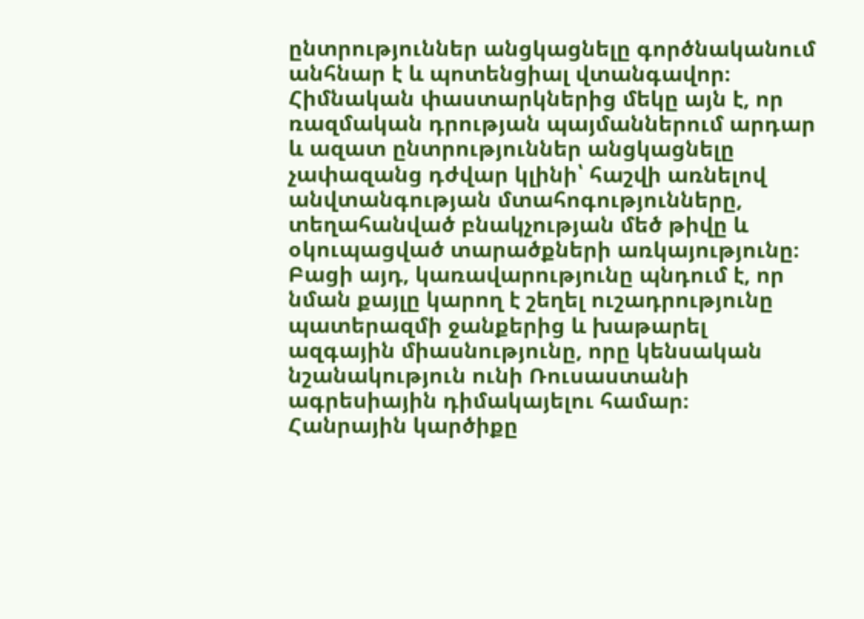ընտրություններ անցկացնելը գործնականում անհնար է և պոտենցիալ վտանգավոր։ Հիմնական փաստարկներից մեկը այն է, որ ռազմական դրության պայմաններում արդար և ազատ ընտրություններ անցկացնելը չափազանց դժվար կլինի՝ հաշվի առնելով անվտանգության մտահոգությունները, տեղահանված բնակչության մեծ թիվը և օկուպացված տարածքների առկայությունը։ Բացի այդ, կառավարությունը պնդում է, որ նման քայլը կարող է շեղել ուշադրությունը պատերազմի ջանքերից և խաթարել ազգային միասնությունը, որը կենսական նշանակություն ունի Ռուսաստանի ագրեսիային դիմակայելու համար։
Հանրային կարծիքը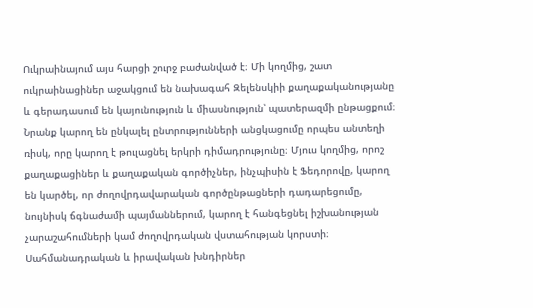Ուկրաինայում այս հարցի շուրջ բաժանված է։ Մի կողմից, շատ ուկրաինացիներ աջակցում են նախագահ Զելենսկիի քաղաքականությանը և գերադասում են կայունություն և միասնություն՝ պատերազմի ընթացքում։ Նրանք կարող են ընկալել ընտրությունների անցկացումը որպես անտեղի ռիսկ, որը կարող է թուլացնել երկրի դիմադրությունը։ Մյուս կողմից, որոշ քաղաքացիներ և քաղաքական գործիչներ, ինչպիսին է Ֆեդորովը, կարող են կարծել, որ ժողովրդավարական գործընթացների դադարեցումը, նույնիսկ ճգնաժամի պայմաններում, կարող է հանգեցնել իշխանության չարաշահումների կամ ժողովրդական վստահության կորստի։
Սահմանադրական և իրավական խնդիրներ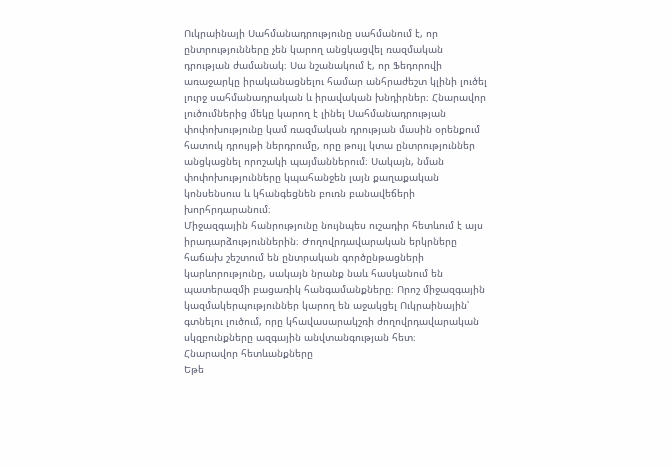Ուկրաինայի Սահմանադրությունը սահմանում է, որ ընտրությունները չեն կարող անցկացվել ռազմական դրության ժամանակ։ Սա նշանակում է, որ Ֆեդորովի առաջարկը իրականացնելու համար անհրաժեշտ կլինի լուծել լուրջ սահմանադրական և իրավական խնդիրներ։ Հնարավոր լուծումներից մեկը կարող է լինել Սահմանադրության փոփոխությունը կամ ռազմական դրության մասին օրենքում հատուկ դրույթի ներդրումը, որը թույլ կտա ընտրություններ անցկացնել որոշակի պայմաններում։ Սակայն, նման փոփոխությունները կպահանջեն լայն քաղաքական կոնսենսուս և կհանգեցնեն բուռն բանավեճերի խորհրդարանում։
Միջազգային հանրությունը նույնպես ուշադիր հետևում է այս իրադարձություններին։ Ժողովրդավարական երկրները հաճախ շեշտում են ընտրական գործընթացների կարևորությունը, սակայն նրանք նաև հասկանում են պատերազմի բացառիկ հանգամանքները։ Որոշ միջազգային կազմակերպություններ կարող են աջակցել Ուկրաինային՝ գտնելու լուծում, որը կհավասարակշռի ժողովրդավարական սկզբունքները ազգային անվտանգության հետ։
Հնարավոր հետևանքները
Եթե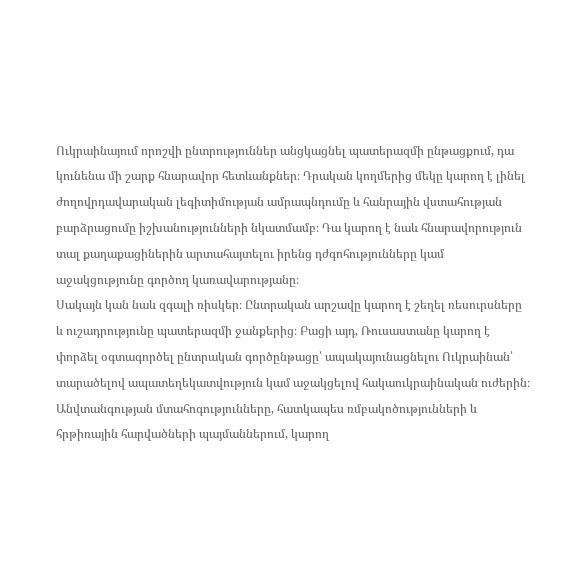Ուկրաինայում որոշվի ընտրություններ անցկացնել պատերազմի ընթացքում, դա կունենա մի շարք հնարավոր հետևանքներ։ Դրական կողմերից մեկը կարող է լինել ժողովրդավարական լեգիտիմության ամրապնդումը և հանրային վստահության բարձրացումը իշխանությունների նկատմամբ։ Դա կարող է նաև հնարավորություն տալ քաղաքացիներին արտահայտելու իրենց դժգոհությունները կամ աջակցությունը գործող կառավարությանը։
Սակայն կան նաև զգալի ռիսկեր։ Ընտրական արշավը կարող է շեղել ռեսուրսները և ուշադրությունը պատերազմի ջանքերից։ Բացի այդ, Ռուսաստանը կարող է փորձել օգտագործել ընտրական գործընթացը՝ ապակայունացնելու Ուկրաինան՝ տարածելով ապատեղեկատվություն կամ աջակցելով հակաուկրաինական ուժերին։ Անվտանգության մտահոգությունները, հատկապես ռմբակոծությունների և հրթիռային հարվածների պայմաններում, կարող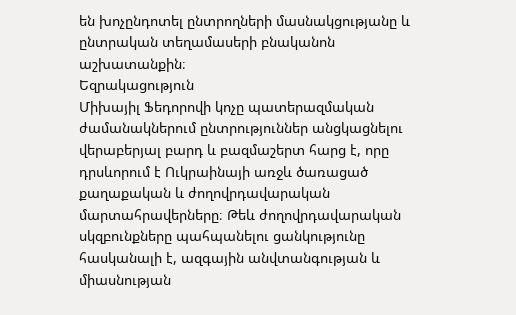են խոչընդոտել ընտրողների մասնակցությանը և ընտրական տեղամասերի բնականոն աշխատանքին։
Եզրակացություն
Միխայիլ Ֆեդորովի կոչը պատերազմական ժամանակներում ընտրություններ անցկացնելու վերաբերյալ բարդ և բազմաշերտ հարց է, որը դրսևորում է Ուկրաինայի առջև ծառացած քաղաքական և ժողովրդավարական մարտահրավերները։ Թեև ժողովրդավարական սկզբունքները պահպանելու ցանկությունը հասկանալի է, ազգային անվտանգության և միասնության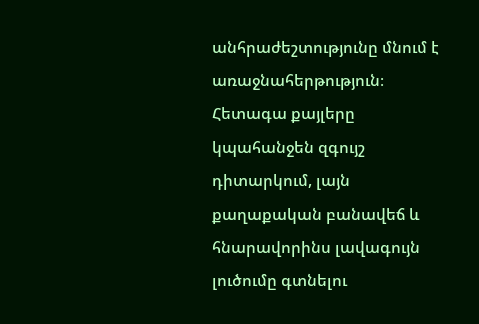անհրաժեշտությունը մնում է առաջնահերթություն։ Հետագա քայլերը կպահանջեն զգույշ դիտարկում, լայն քաղաքական բանավեճ և հնարավորինս լավագույն լուծումը գտնելու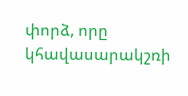փորձ, որը կհավասարակշռի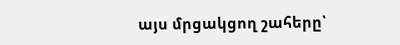այս մրցակցող շահերը՝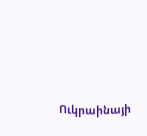Ուկրաինայի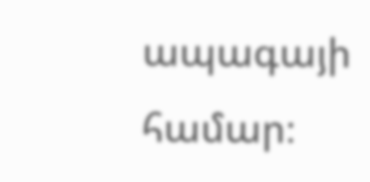ապագայի համար։